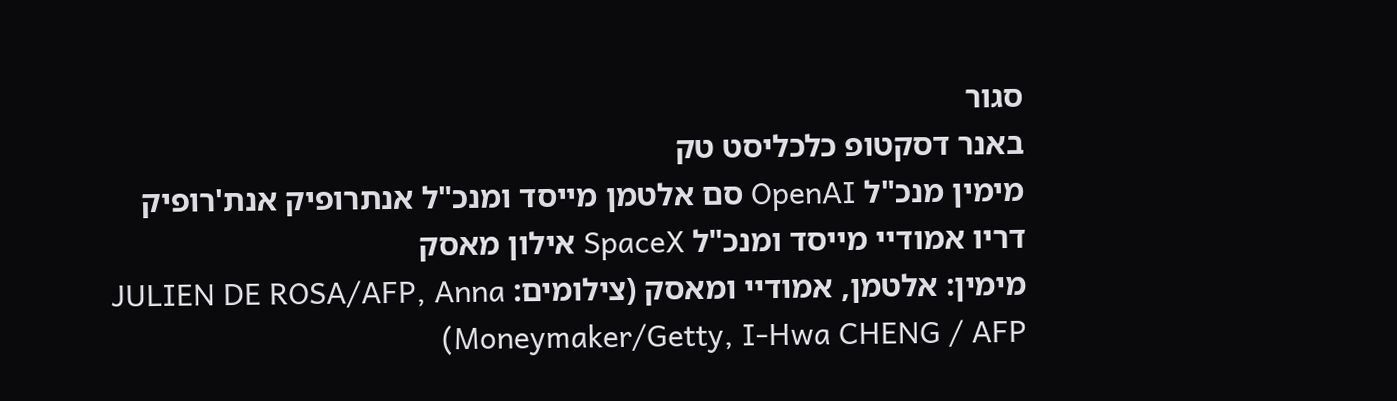סגור
באנר דסקטופ כלכליסט טק
מימין מנכ"ל OpenAI סם אלטמן מייסד ומנכ"ל אנתרופיק אנת'רופיק דריו אמודיי מייסד ומנכ"ל SpaceX אילון מאסק
מימין: אלטמן, אמודיי ומאסק (צילומים: JULIEN DE ROSA/AFP, Anna Moneymaker/Getty, I-Hwa CHENG / AFP)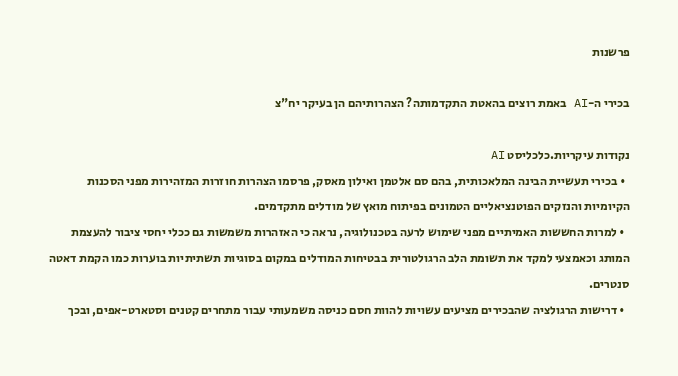פרשנות

בכירי ה-AI באמת רוצים בהאטת התקדמותה? הצהרותיהם הן בעיקר יח"צ

נקודות עיקריות.כלכליסט AI
  • בכירי תעשיית הבינה המלאכותית, בהם סם אלטמן ואילון מאסק, פרסמו הצהרות חוזרות המזהירות מפני הסכנות הקיומיות והנזקים הפוטנציאליים הטמונים בפיתוח מואץ של מודלים מתקדמים.
  • למרות החששות האמיתיים מפני שימוש לרעה בטכנולוגיה, נראה כי האזהרות משמשות גם ככלי יחסי ציבור להעצמת המותג וכאמצעי למקד את תשומת הלב הרגולטורית בבטיחות המודלים במקום בסוגיות תשתיתיות בוערות כמו הקמת דאטה סנטרים.
  • דרישות הרגולציה שהבכירים מציעים עשויות להוות חסם כניסה משמעותי עבור מתחרים קטנים וסטארט-אפים, ובכך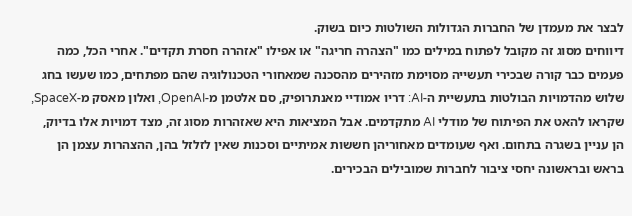לבצר את מעמדן של החברות הגדולות השולטות כיום בשוק.
דיווחים מסוג זה מקובל לפתוח במילים כמו "הצהרה חריגה" או אפילו "אזהרה חסרת תקדים". אחרי הכל, כמה פעמים כבר קורה שבכירי תעשייה מסוימת מזהירים מהסכנה שמאחורי הטכנולוגיה שהם מפתחים, כמו שעשו בחג שלוש מהדמויות הבולטות בתעשיית ה-AI: דריו אמודיי מאנתרופיק, סם אלטמן מ-OpenAI, ואלון מאסק מ-SpaceX, שקראו להאט את הפיתוח של מודלי AI מתקדמים. אבל המציאות היא שאזהרות מסוג זה, מצד דמויות אלו בדיוק, הן עניין בשגרה בתחום. ואף שעומדים מאחוריהן חששות אמיתיים וסכנות שאין לזלזל בהן, ההצהרות עצמן הן בראש ובראשונה יחסי ציבור לחברות שמובילים הבכירים.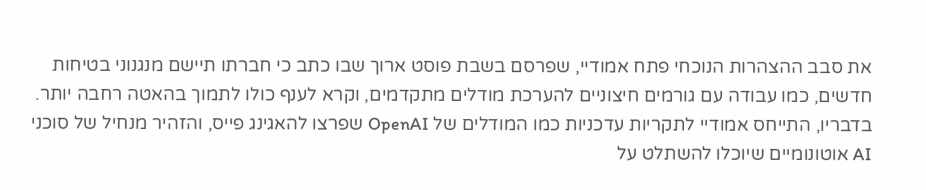את סבב ההצהרות הנוכחי פתח אמודיי, שפרסם בשבת פוסט ארוך שבו כתב כי חברתו תיישם מנגנוני בטיחות חדשים, כמו עבודה עם גורמים חיצוניים להערכת מודלים מתקדמים, וקרא לענף כולו לתמוך בהאטה רחבה יותר. בדבריו, התייחס אמודיי לתקריות עדכניות כמו המודלים של OpenAI שפרצו להאגינג פייס, והזהיר מנחיל של סוכני AI אוטונומיים שיוכלו להשתלט על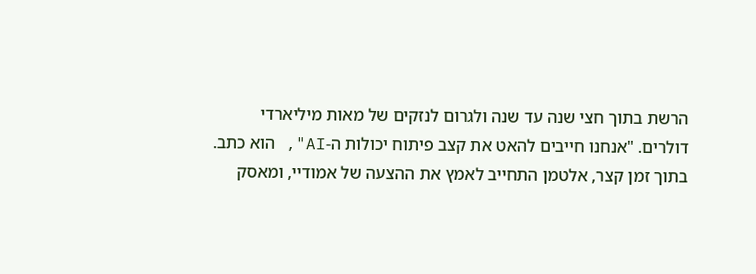הרשת בתוך חצי שנה עד שנה ולגרום לנזקים של מאות מיליארדי דולרים. "אנחנו חייבים להאט את קצב פיתוח יכולות ה-AI", הוא כתב. בתוך זמן קצר, אלטמן התחייב לאמץ את ההצעה של אמודיי, ומאסק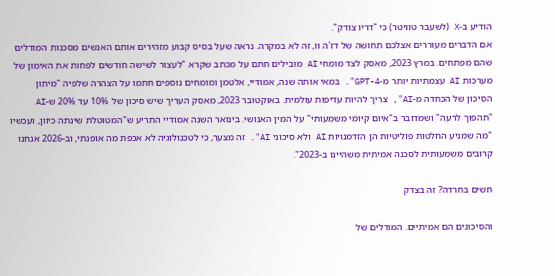הודיע ב-X (לשעבר טוויטר) כי "דריו צודק".
אם הדברים מעוררים אצלכם תחושה של דז'ה וו, זה לא במקרה. נראה שעל בסיס קבוע מזהירים אותם האנשים מסכנות המודלים שהם מפתחים. במרץ 2023, מאסק לצד מומחי AI מובילים חתם על מכתב שקרא "לעצור לשישה חודשים לפחות את האימון של מערכות AI עצמתיות יותר מ-GPT-4". במאי אותה שנה, אמודיי, אלטמן ומומחים נוספים חתמו על הצהרה שלפיה "מיתון הסיכון של הכחדה מ-AI", צריך להיות עדיפות עולמית. באוקטובר 2023, מאסק העריך שיש סיכון של 10% עד 20% ש-AI "תהפוך לרעה" ושמדובר ב"איום קיומי משמעותי" על המין האנושי. בינואר השנה אמודיי התריע ש"המטוטלת שינתה כיוון, ועכשיו "מה שמניע החלטות פוליטיות הן הזדמנויות AI ולא סיכוני AI". זה מצער, כי לטכנולוגיה לא אכפת מה אופנתי, וב-2026 אנחנו קרובים משמעותית לסכנה אמיתית משהיינו ב-2023".

חשים בחרדה? זה בצדק

והסיכונים הם אמיתיים. המודלים של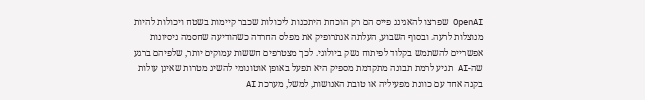OpenAI שפרצו להאגינג פייס הם רק הוכחת היתכנות ליכולות שכבר קיימות בשטח ויכולות להיות מנוצלות לרעה. ובסוף השבוע, העלתה אנתרופיק את מפלס החרדה כשהודיעה שחסמה ניסיונות אפשריים להשתמש בקלוד לפיתוח נשק ביולוגי. לכך מצטרפים חששות עמוקים יותר, שלפיהם ברגע שה-AI תגיע לרמת תבונה מתקדמת מספיק היא תפעל באופן אוטונומי להשיג מטרות שאינן עולות בקנה אחד עם כוונת מפעיליה או טובת האנושות, למשל, מערכת AI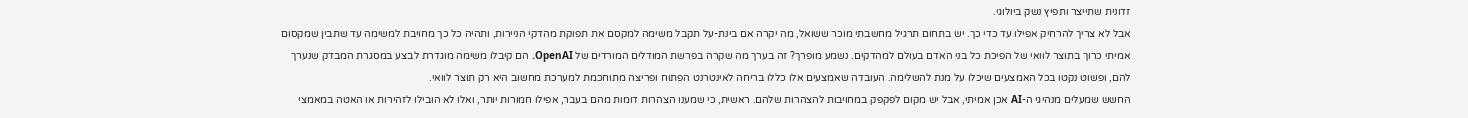זדונית שתייצר ותפיץ נשק ביולוגי.
אבל לא צריך להרחיק אפילו עד כדי כך. יש בתחום תרגיל מחשבתי מוכר ששואל, מה יקרה אם בינת-על תקבל משימה למקסם את תפוקת מהדקי הניירות, ותהיה כל כך מחויבת למשימה עד שתבין שמקסום אמיתי כרוך בתוצר לוואי של הפיכת כל בני האדם בעולם למהדקים. נשמע מופרך? זה בערך מה שקרה בפרשת המודלים המורדים של OpenAI. הם קיבלו משימה מוגדרת לבצע במסגרת המבדק שנערך להם, ופשוט נקטו בכל האמצעים שיכלו על מנת להשלימה. העובדה שאמצעים אלו כללו בריחה לאינטרנט הפתוח ופריצה מתוחכמת למערכת מחשוב היא רק תוצר לוואי.
החשש שמעלים מנהיגי ה-AI אכן אמיתי, אבל יש מקום לפקפק במחויבות להצהרות שלהם. ראשית, כי שמענו הצהרות דומות מהם בעבר, אפילו חמורות יותר, ואלו לא הובילו לזהירות או האטה במאמצי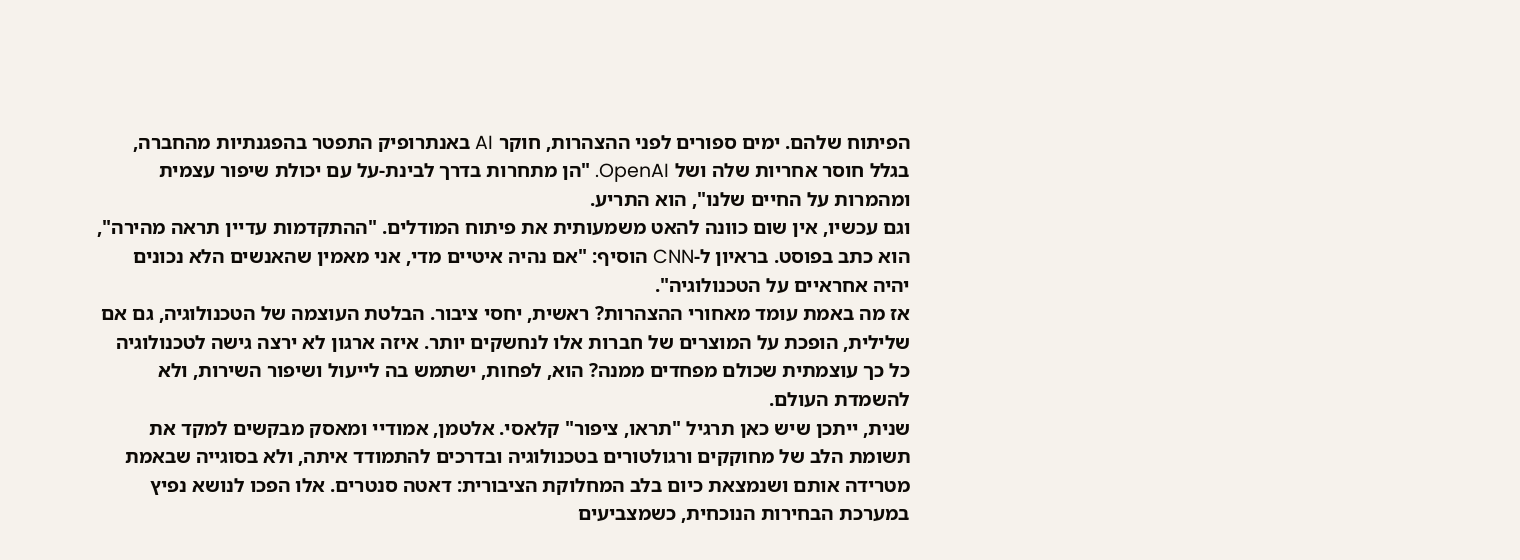הפיתוח שלהם. ימים ספורים לפני ההצהרות, חוקר AI באנתרופיק התפטר בהפגנתיות מהחברה, בגלל חוסר אחריות שלה ושל OpenAI. "הן מתחרות בדרך לבינת-על עם יכולת שיפור עצמית ומהמרות על החיים שלנו", הוא התריע.
וגם עכשיו, אין שום כוונה להאט משמעותית את פיתוח המודלים. "ההתקדמות עדיין תראה מהירה", הוא כתב בפוסט. בראיון ל-CNN הוסיף: "אם נהיה איטיים מדי, אני מאמין שהאנשים הלא נכונים יהיה אחראיים על הטכנולוגיה".
אז מה באמת עומד מאחורי ההצהרות? ראשית, יחסי ציבור. הבלטת העוצמה של הטכנולוגיה, גם אם שלילית, הופכת על המוצרים של חברות אלו לנחשקים יותר. איזה ארגון לא ירצה גישה לטכנולוגיה כל כך עוצמתית שכולם מפחדים ממנה? הוא, לפחות, ישתמש בה לייעול ושיפור השירות, ולא להשמדת העולם.
שנית, ייתכן שיש כאן תרגיל "תראו, ציפור" קלאסי. אלטמן, אמודיי ומאסק מבקשים למקד את תשומת הלב של מחוקקים ורגולטורים בטכנולוגיה ובדרכים להתמודד איתה, ולא בסוגייה שבאמת מטרידה אותם ושנמצאת כיום בלב המחלוקת הציבורית: דאטה סנטרים. אלו הפכו לנושא נפיץ במערכת הבחירות הנוכחית, כשמצביעים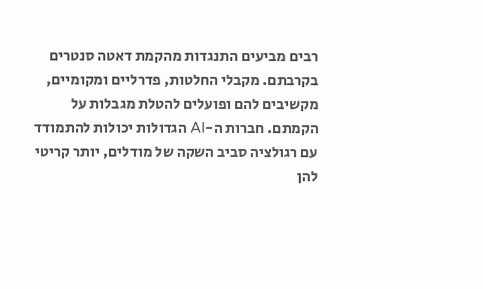רבים מביעים התנגדות מהקמת דאטה סנטרים בקרבתם. מקבלי החלטות, פדרליים ומקומיים, מקשיבים להם ופועלים להטלת מגבלות על הקמתם. חברות ה-AI הגדולות יכולות להתמודד עם רגולציה סביב השקה של מודלים, יותר קריטי להן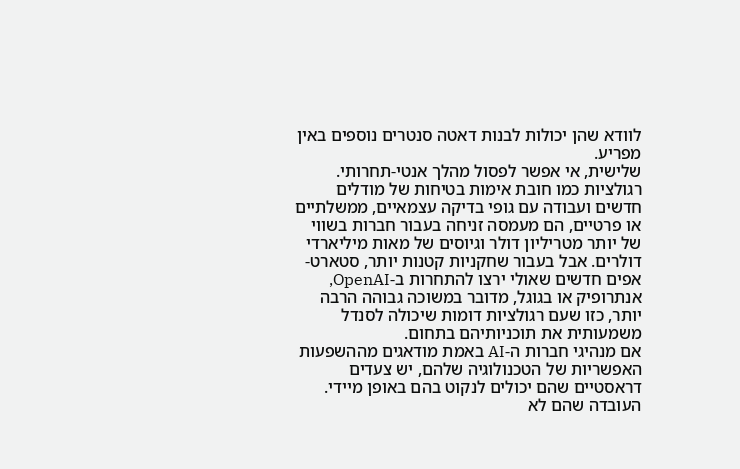לוודא שהן יכולות לבנות דאטה סנטרים נוספים באין מפריע.
שלישית, אי אפשר לפסול מהלך אנטי-תחרותי. רגולציות כמו חובת אימות בטיחות של מודלים חדשים ועבודה עם גופי בדיקה עצמאיים, ממשלתיים או פרטיים, הם מעמסה זניחה בעבור חברות בשווי של יותר מטריליון דולר וגיוסים של מאות מיליארדי דולרים. אבל בעבור שחקניות קטנות יותר, סטארט-אפים חדשים שאולי ירצו להתחרות ב-OpenAI, אנתרופיק או בגוגל, מדובר במשוכה גבוהה הרבה יותר, כזו שעם רגולציות דומות שיכולה לסנדל משמעותית את תוכניותיהם בתחום.
אם מנהיגי חברות ה-AI באמת מודאגים מההשפעות האפשריות של הטכנולוגיה שלהם, יש צעדים דראסטיים שהם יכולים לנקוט בהם באופן מיידי. העובדה שהם לא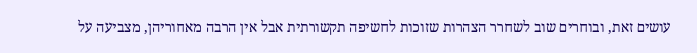עושים זאת, ובוחרים שוב לשחרר הצהרות שזוכות לחשיפה תקשורתית אבל אין הרבה מאחוריהן, מצביעה על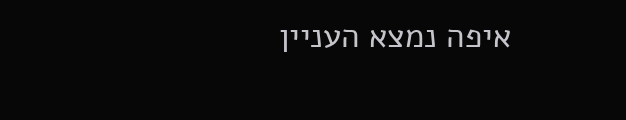איפה נמצא העניין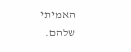האמיתי שלהם.